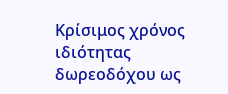Κρίσιμος χρόνος ιδιότητας δωρεοδόχου ως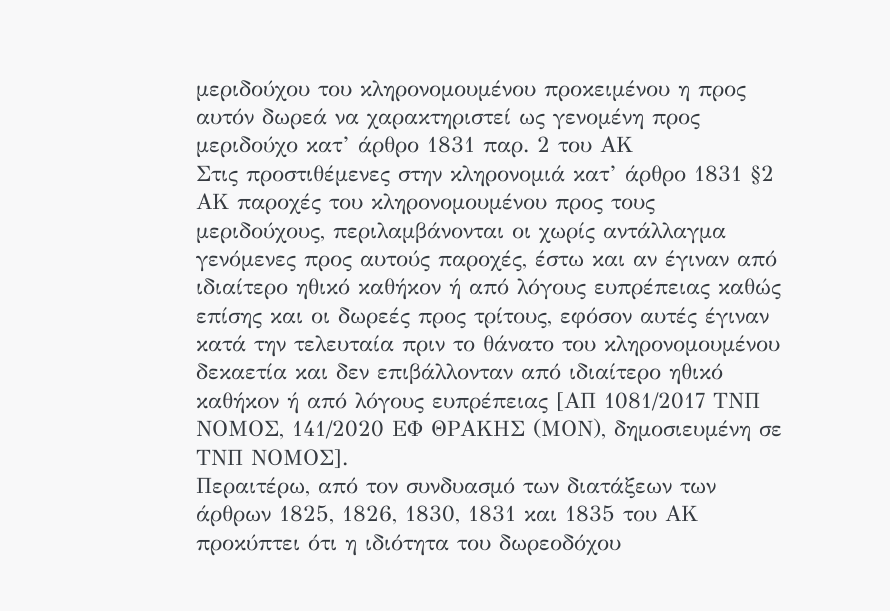μεριδούχου του κληρονομουμένου προκειμένου η προς αυτόν δωρεά να χαρακτηριστεί ως γενομένη προς μεριδούχο κατ’ άρθρο 1831 παρ. 2 του ΑΚ
Στις προστιθέμενες στην κληρονομιά κατ’ άρθρο 1831 §2 ΑΚ παροχές του κληρονομουμένου προς τους μεριδούχους, περιλαμβάνονται οι χωρίς αντάλλαγμα γενόμενες προς αυτούς παροχές, έστω και αν έγιναν από ιδιαίτερο ηθικό καθήκον ή από λόγους ευπρέπειας καθώς επίσης και οι δωρεές προς τρίτους, εφόσον αυτές έγιναν κατά την τελευταία πριν το θάνατο του κληρονομουμένου δεκαετία και δεν επιβάλλονταν από ιδιαίτερο ηθικό καθήκον ή από λόγους ευπρέπειας [ΑΠ 1081/2017 ΤΝΠ ΝΟΜΟΣ, 141/2020 ΕΦ ΘΡΑΚΗΣ (ΜΟΝ), δημοσιευμένη σε ΤΝΠ ΝΟΜΟΣ].
Περαιτέρω, από τον συνδυασμό των διατάξεων των άρθρων 1825, 1826, 1830, 1831 και 1835 του ΑΚ προκύπτει ότι η ιδιότητα του δωρεοδόχου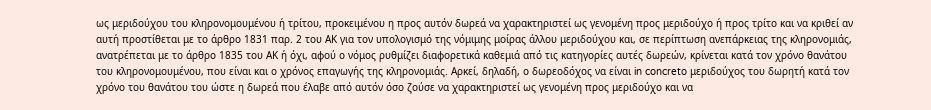ως μεριδούχου του κληρονομουμένου ή τρίτου, προκειμένου η προς αυτόν δωρεά να χαρακτηριστεί ως γενομένη προς μεριδούχο ή προς τρίτο και να κριθεί αν αυτή προστίθεται με το άρθρο 1831 παρ. 2 του ΑΚ για τον υπολογισμό της νόμιμης μοίρας άλλου μεριδούχου και, σε περίπτωση ανεπάρκειας της κληρονομιάς, ανατρέπεται με το άρθρο 1835 του ΑΚ ή όχι, αφού ο νόμος ρυθμίζει διαφορετικά καθεμιά από τις κατηγορίες αυτές δωρεών, κρίνεται κατά τον χρόνο θανάτου του κληρονομουμένου, που είναι και ο χρόνος επαγωγής της κληρονομιάς. Αρκεί, δηλαδή, ο δωρεοδόχος να είναι in concreto μεριδούχος του δωρητή κατά τον χρόνο του θανάτου του ώστε η δωρεά που έλαβε από αυτόν όσο ζούσε να χαρακτηριστεί ως γενομένη προς μεριδούχο και να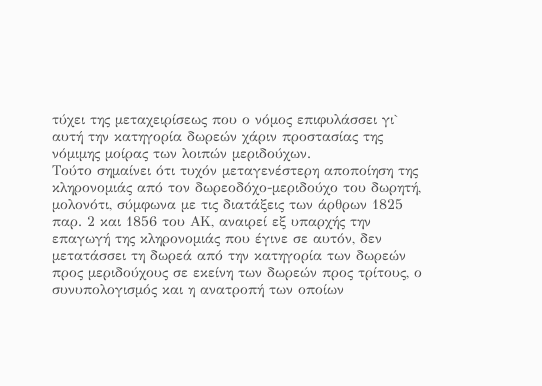τύχει της μεταχειρίσεως που ο νόμος επιφυλάσσει γι` αυτή την κατηγορία δωρεών χάριν προστασίας της νόμιμης μοίρας των λοιπών μεριδούχων.
Τούτο σημαίνει ότι τυχόν μεταγενέστερη αποποίηση της κληρονομιάς από τον δωρεοδόχο-μεριδούχο του δωρητή, μολονότι, σύμφωνα με τις διατάξεις των άρθρων 1825 παρ. 2 και 1856 του ΑΚ, αναιρεί εξ υπαρχής την επαγωγή της κληρονομιάς που έγινε σε αυτόν, δεν μετατάσσει τη δωρεά από την κατηγορία των δωρεών προς μεριδούχους σε εκείνη των δωρεών προς τρίτους, ο συνυπολογισμός και η ανατροπή των οποίων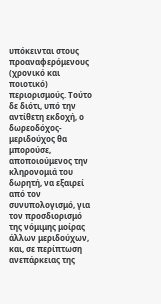υπόκεινται στους προαναφερόμενους (χρονικό και ποιοτικό) περιορισμούς. Τούτο δε διότι, υπό την αντίθετη εκδοχή, ο δωρεοδόχος-μεριδούχος θα μπορούσε, αποποιούμενος την κληρονομιά του δωρητή, να εξαιρεί από τον συνυπολογισμό, για τον προσδιορισμό της νόμιμης μοίρας άλλων μεριδούχων, και, σε περίπτωση ανεπάρκειας της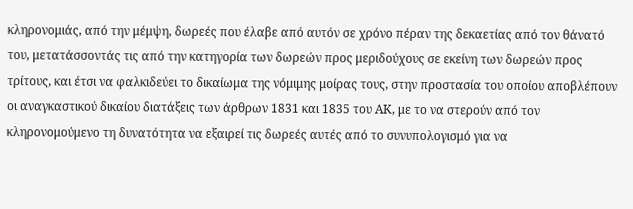κληρονομιάς, από την μέμψη, δωρεές που έλαβε από αυτόν σε χρόνο πέραν της δεκαετίας από τον θάνατό του, μετατάσσοντάς τις από την κατηγορία των δωρεών προς μεριδούχους σε εκείνη των δωρεών προς τρίτους, και έτσι να φαλκιδεύει το δικαίωμα της νόμιμης μοίρας τους, στην προστασία του οποίου αποβλέπουν οι αναγκαστικού δικαίου διατάξεις των άρθρων 1831 και 1835 του ΑΚ, με το να στερούν από τον κληρονομούμενο τη δυνατότητα να εξαιρεί τις δωρεές αυτές από το συνυπολογισμό για να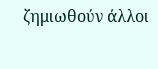ζημιωθούν άλλοι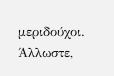μεριδούχοι. Άλλωστε,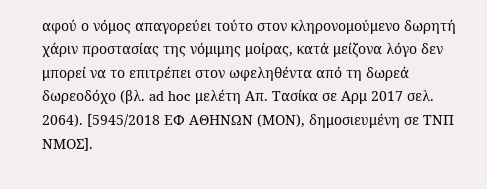αφού ο νόμος απαγορεύει τούτο στον κληρονομούμενο δωρητή χάριν προστασίας της νόμιμης μοίρας, κατά μείζονα λόγο δεν μπορεί να το επιτρέπει στον ωφεληθέντα από τη δωρεά δωρεοδόχο (βλ. ad hoc μελέτη Απ. Τασίκα σε Αρμ 2017 σελ. 2064). [5945/2018 ΕΦ ΑΘΗΝΩΝ (ΜΟΝ), δημοσιευμένη σε ΤΝΠ ΝΜΟΣ].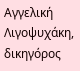Αγγελική Λιγοψυχάκη, δικηγόρος